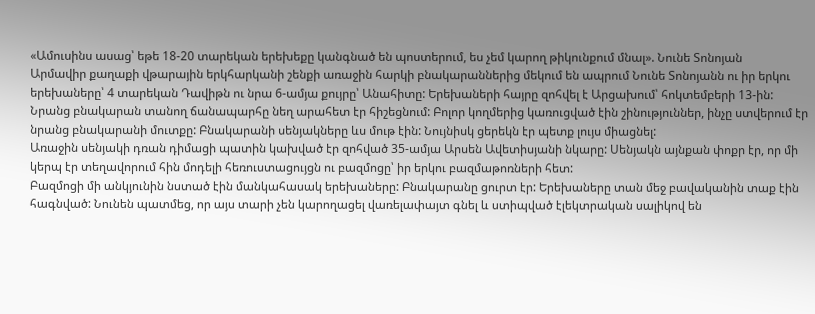«Ամուսինս ասաց՝ եթե 18-20 տարեկան երեխեքը կանգնած են պոստերում, ես չեմ կարող թիկունքում մնալ». Նունե Տոնոյան
Արմավիր քաղաքի վթարային երկհարկանի շենքի առաջին հարկի բնակարաններից մեկում են ապրում Նունե Տոնոյանն ու իր երկու երեխաները՝ 4 տարեկան Դավիթն ու նրա 6-ամյա քույրը՝ Անահիտը: Երեխաների հայրը զոհվել է Արցախում՝ հոկտեմբերի 13-ին:
Նրանց բնակարան տանող ճանապարհը նեղ արահետ էր հիշեցնում: Բոլոր կողմերից կառուցված էին շինություններ, ինչը ստվերում էր նրանց բնակարանի մուտքը: Բնակարանի սենյակները ևս մութ էին: Նույնիսկ ցերեկն էր պետք լույս միացնել:
Առաջին սենյակի դռան դիմացի պատին կախված էր զոհված 35-ամյա Արսեն Ավետիսյանի նկարը: Սենյակն այնքան փոքր էր, որ մի կերպ էր տեղավորում հին մոդելի հեռուստացույցն ու բազմոցը՝ իր երկու բազմաթոռների հետ:
Բազմոցի մի անկյունին նստած էին մանկահասակ երեխաները: Բնակարանը ցուրտ էր: Երեխաները տան մեջ բավականին տաք էին հագնված: Նունեն պատմեց, որ այս տարի չեն կարողացել վառելափայտ գնել և ստիպված էլեկտրական սալիկով են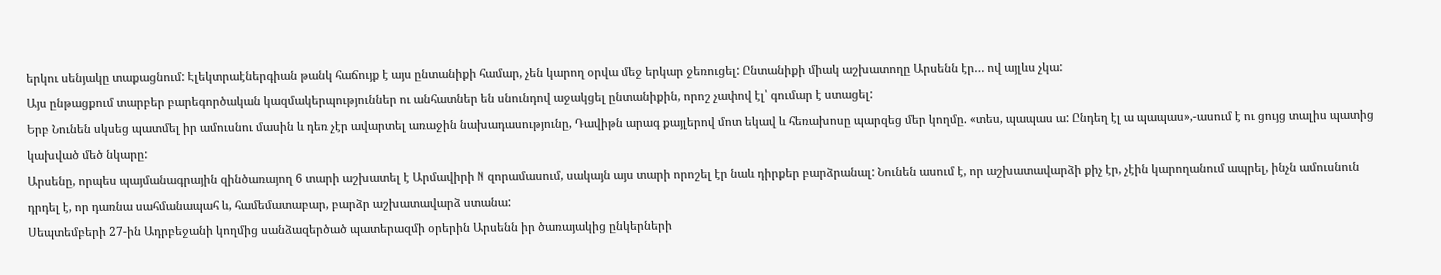երկու սենյակը տաքացնում: Էլեկտրաէներգիան թանկ հաճույք է այս ընտանիքի համար, չեն կարող օրվա մեջ երկար ջեռուցել: Ընտանիքի միակ աշխատողը Արսենն էր… ով այլևս չկա:
Այս ընթացքում տարբեր բարեգործական կազմակերպություններ ու անհատներ են սնունդով աջակցել ընտանիքին, որոշ չափով էլ՝ գումար է ստացել:
Երբ Նունեն սկսեց պատմել իր ամուսնու մասին և դեռ չէր ավարտել առաջին նախադասությունը, Դավիթն արագ քայլերով մոտ եկավ և հեռախոսը պարզեց մեր կողմը. «տես, պապաս ա: Ընդեղ էլ ա պապաս»,-ասում է ու ցույց տալիս պատից կախված մեծ նկարը:
Արսենը, որպես պայմանագրային զինծառայող 6 տարի աշխատել է Արմավիրի N զորամասում, սակայն այս տարի որոշել էր նաև դիրքեր բարձրանալ: Նունեն ասում է, որ աշխատավարձի քիչ էր, չէին կարողանում ապրել, ինչն ամուսնուն դրդել է, որ դառնա սահմանապահ և, համեմատաբար, բարձր աշխատավարձ ստանա:
Սեպտեմբերի 27-ին Ադրբեջանի կողմից սանձազերծած պատերազմի օրերին Արսենն իր ծառայակից ընկերների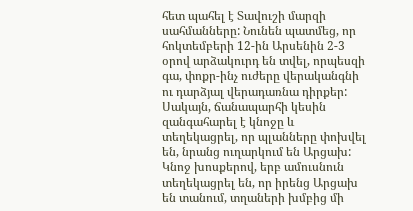հետ պահել է Տավուշի մարզի սահմանները: Նունեն պատմեց, որ հոկտեմբերի 12-ին Արսենին 2-3 օրով արձակուրդ են տվել, որպեսզի գա, փոքր-ինչ ուժերը վերականգնի ու դարձյալ վերադառնա դիրքեր: Սակայն, ճանապարհի կեսին զանգահարել է կնոջը և տեղեկացրել, որ պլանները փոխվել են, նրանց ուղարկում են Արցախ:
Կնոջ խոսքերով, երբ ամուսնուն տեղեկացրել են, որ իրենց Արցախ են տանում, տղաների խմբից մի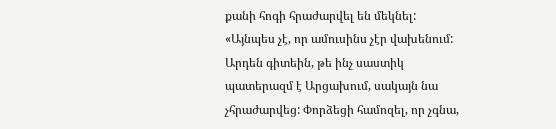քանի հոգի հրաժարվել են մեկնել:
«Այնպես չէ, որ ամուսինս չէր վախենում: Արդեն գիտեին, թե ինչ սաստիկ պատերազմ է Արցախում, սակայն նա չհրաժարվեց: Փորձեցի համոզել, որ չգնա,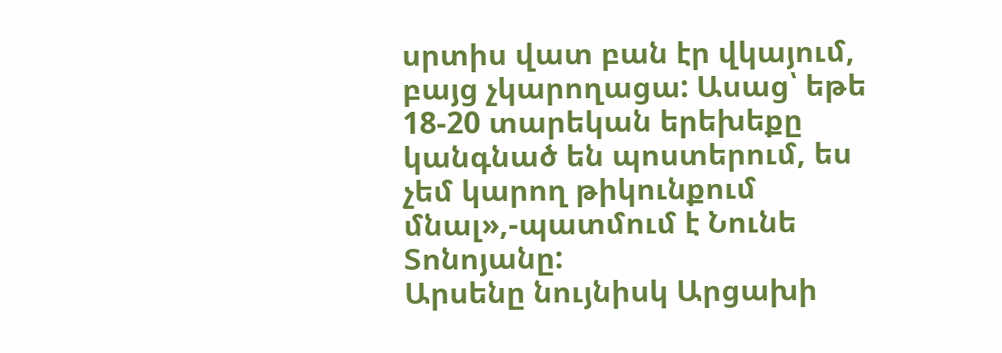սրտիս վատ բան էր վկայում, բայց չկարողացա: Ասաց՝ եթե 18-20 տարեկան երեխեքը կանգնած են պոստերում, ես չեմ կարող թիկունքում մնալ»,-պատմում է Նունե Տոնոյանը:
Արսենը նույնիսկ Արցախի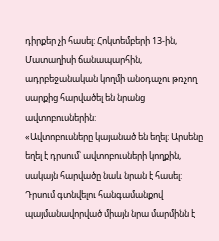դիրքեր չի հասել: Հոկտեմբերի 13-ին, Մատաղիսի ճանապարհին, ադրբեջանական կողմի անօդաչու թռչող սարքից հարվածել են նրանց ավտոբուսներին:
«Ավտոբուսները կայանած են եղել: Արսենը եղել է դրսում՝ ավտոբուսների կողքին, սակայն հարվածը նաև նրան է հասել: Դրսում գտնվելու հանգամանքով պայմանավորված միայն նրա մարմինն է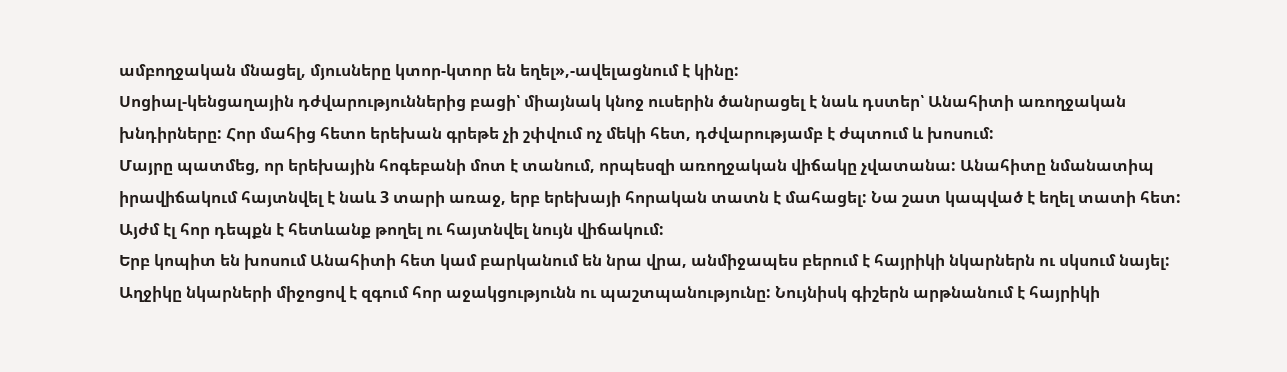ամբողջական մնացել, մյուսները կտոր-կտոր են եղել»,-ավելացնում է կինը:
Սոցիալ-կենցաղային դժվարություններից բացի՝ միայնակ կնոջ ուսերին ծանրացել է նաև դստեր՝ Անահիտի առողջական խնդիրները: Հոր մահից հետո երեխան գրեթե չի շփվում ոչ մեկի հետ, դժվարությամբ է ժպտում և խոսում:
Մայրը պատմեց, որ երեխային հոգեբանի մոտ է տանում, որպեսզի առողջական վիճակը չվատանա: Անահիտը նմանատիպ իրավիճակում հայտնվել է նաև 3 տարի առաջ, երբ երեխայի հորական տատն է մահացել: Նա շատ կապված է եղել տատի հետ: Այժմ էլ հոր դեպքն է հետևանք թողել ու հայտնվել նույն վիճակում:
Երբ կոպիտ են խոսում Անահիտի հետ կամ բարկանում են նրա վրա, անմիջապես բերում է հայրիկի նկարներն ու սկսում նայել: Աղջիկը նկարների միջոցով է զգում հոր աջակցությունն ու պաշտպանությունը: Նույնիսկ գիշերն արթնանում է հայրիկի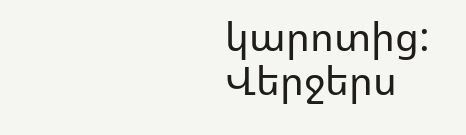կարոտից: Վերջերս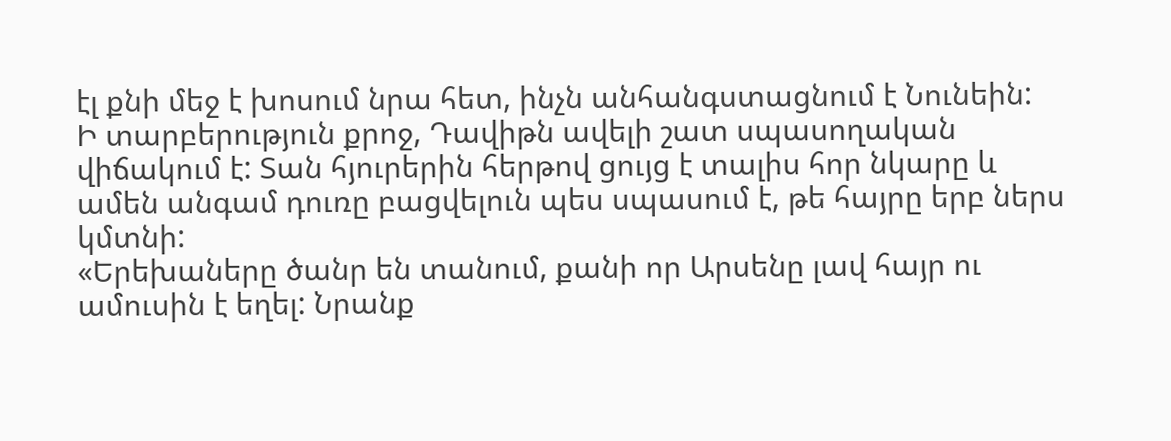էլ քնի մեջ է խոսում նրա հետ, ինչն անհանգստացնում է Նունեին:
Ի տարբերություն քրոջ, Դավիթն ավելի շատ սպասողական վիճակում է: Տան հյուրերին հերթով ցույց է տալիս հոր նկարը և ամեն անգամ դուռը բացվելուն պես սպասում է, թե հայրը երբ ներս կմտնի:
«Երեխաները ծանր են տանում, քանի որ Արսենը լավ հայր ու ամուսին է եղել: Նրանք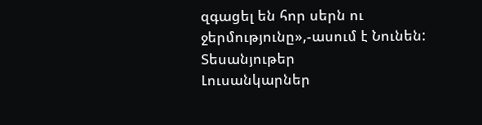զգացել են հոր սերն ու ջերմությունը»,-ասում է Նունեն:
Տեսանյութեր
Լուսանկարներ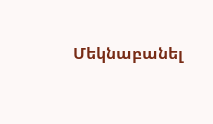Մեկնաբանել